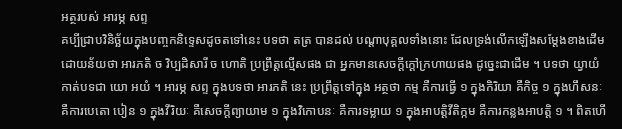អត្ថរបស់ អារម្ភ សព្ទ
គប្បីជ្រាបវិនិច្ឆ័យក្នុងបញ្ចកនិទ្ទេសដូចតទៅនេះ បទថា តត្រ បានដល់ បណ្តាបុគ្គលទាំងនោះ ដែលទ្រង់លើកឡើងសម្តែងខាងដើម ដោយន័យថា អារភតិ ច វិប្បដិសារី ច ហោតិ ប្រព្រឹត្តល្មើសផង ជា អ្នកមានសេចក្តីក្តៅក្រហាយផង ដូច្នេះជាដើម ។ បទថា យ្វាយំ កាត់បទជា យោ អយំ ។ អារម្ភ សព្ទ ក្នុងបទថា អារភតិ នេះ ប្រព្រឹត្តទៅក្នុង អត្ថថា កម្ម គឺការធ្វើ ១ ក្នុងកិរិយា គឺកិច្ច ១ ក្នុងហឹសនៈ គឺការបេតោ បៀន ១ ក្នុងវីរិយៈ គឺសេចក្តីព្យាយាម ១ ក្នុងវិកោបនៈ គឺការទម្លាយ ១ ក្នុងអាបត្តិវីតិក្កម គឺការកន្លងអាបត្តិ ១ ។ ពិតហើ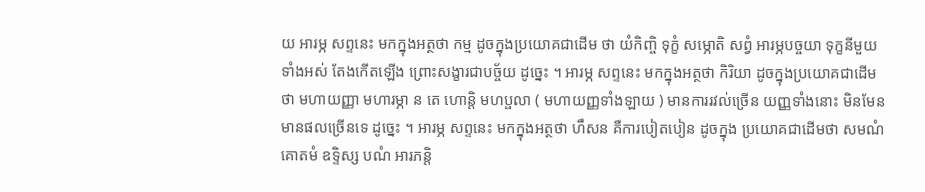យ អារម្ភ សព្ទនេះ មកក្នុងអត្ថថា កម្ម ដូចក្នុងប្រយោគជាដើម ថា យំកិញ្ចិ ទុក្ខំ សម្ភោតិ សព្វំ អារម្ភបច្ចយា ទុក្ខនីមួយទាំងអស់ តែងកើតឡើង ព្រោះសង្ខារជាបច្ច័យ ដូច្នេះ ។ អារម្ភ សព្ទនេះ មកក្នុងអត្ថថា កិរិយា ដូចក្នុងប្រយោគជាដើមថា មហាយញ្ញា មហារម្ភា ន តេ ហោន្តិ មហប្ផលា ( មហាយញ្ញទាំងឡាយ ) មានការរវល់ច្រើន យញ្ញទាំងនោះ មិនមែនមានផលច្រើនទេ ដូច្នេះ ។ អារម្ភ សព្ទនេះ មកក្នុងអត្ថថា ហឹសន គឺការបៀតបៀន ដូចក្នុង ប្រយោគជាដើមថា សមណំ គោតមំ ឧទ្ទិស្ស បណំ អារភន្តិ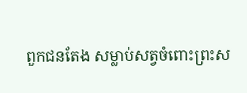ពួកជនតែង សម្លាប់សត្វចំពោះព្រះស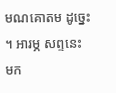មណគោតម ដូច្នេះ ។ អារម្ភ សព្ទនេះ មក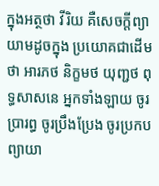ក្នុងអត្ថថា វីរិយ គឺសេចក្តីព្យាយាមដូចក្នុង ប្រយោគជាដើមថា អារភថ និក្ខមថ យុញ្ជថ ពុទ្ធសាសនេ អ្នកទាំងឡាយ ចូរប្រារព្ធ ចូរប្រឹងប្រែង ចូរប្រកបព្យាយា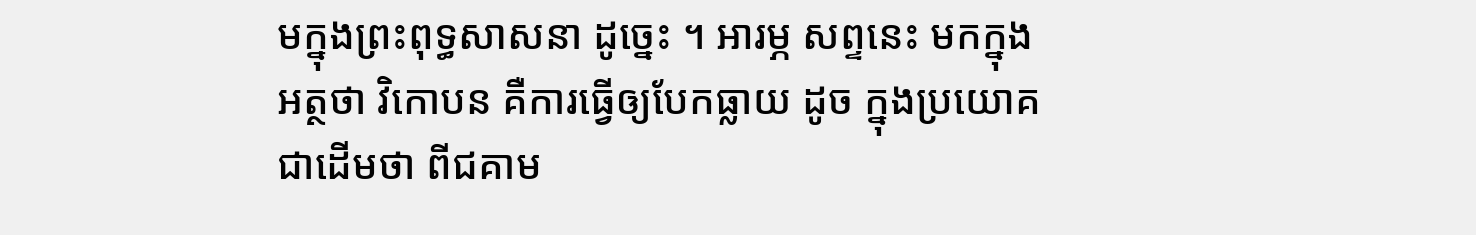មក្នុងព្រះពុទ្ធសាសនា ដូច្នេះ ។ អារម្ភ សព្ទនេះ មកក្នុងអត្ថថា វិកោបន គឺការធ្វើឲ្យបែកធ្លាយ ដូច ក្នុងប្រយោគជាដើមថា ពីជគាម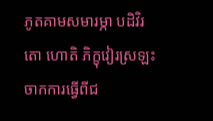ភូតគាមសមារម្ភា បដិវិរតោ ហោតិ ភិក្ខុវៀរស្រឡះចាកការធ្វើពីជ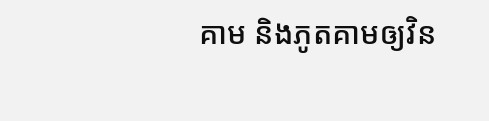គាម និងភូតគាមឲ្យវិន